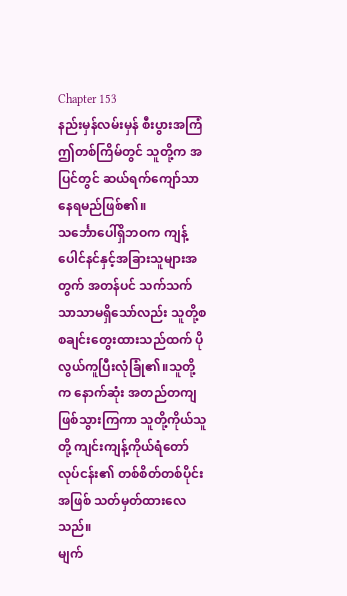Chapter 153
နည်းမှန်လမ်းမှန် စီးပွားအကြံ
ဤတစ်ကြိမ်တွင် သူတို့က အပြင်တွင် ဆယ်ရက်ကျော်သာ နေရမည်ဖြစ်၏။
သင်္ဘောပေါ်ရှိဘဝက ကျန့်ပေါင်နင်နှင့်အခြားသူများအတွက် အတန်ပင် သက်သက်သာသာမရှိသော်လည်း သူတို့စစချင်းတွေးထားသည်ထက် ပိုလွယ်ကူပြီးလုံခြုံ၏။သူတို့က နောက်ဆုံး အတည်တကျဖြစ်သွားကြကာ သူတို့ကိုယ်သူတို့ ကျင်းကျန့်ကိုယ်ရံတော်လုပ်ငန်း၏ တစ်စိတ်တစ်ပိုင်းအဖြစ် သတ်မှတ်ထားလေသည်။
မျက်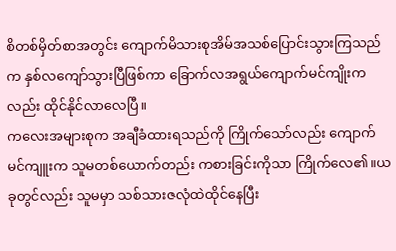စိတစ်မှိတ်စာအတွင်း ကျောက်မိသားစုအိမ်အသစ်ပြောင်းသွားကြသည်က နှစ်လကျော်သွားပြီဖြစ်ကာ ခြောက်လအရွယ်ကျောက်မင်ကျိုးကလည်း ထိုင်နိုင်လာလေပြီ။
ကလေးအများစုက အချီခံထားရသည်ကို ကြိုက်သော်လည်း ကျောက်မင်ကျူးက သူမတစ်ယောက်တည်း ကစားခြင်းကိုသာ ကြိုက်လေ၏။ယခုတွင်လည်း သူမမှာ သစ်သားဇလုံထဲထိုင်နေပြီး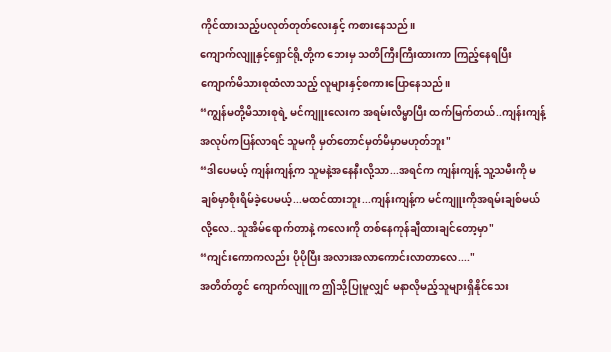ကိုင်ထားသည့်ပလုတ်တုတ်လေးနှင့် ကစားနေသည်။
ကျောက်လျူနှင့်ရှောင်ရို့တို့က ဘေးမှ သတိကြီးကြီးထားကာ ကြည့်နေရပြီး ကျောက်မိသားစုထံလာသည့် လူများနှင့်စကားပြောနေသည်။
“ကျွန်မတို့မိသားစုရဲ့ မင်ကျူးလေးက အရမ်းလိမ္မာပြီး ထက်မြက်တယ်..ကျန်းကျန့်အလုပ်ကပြန်လာရင် သူမကို မှတ်တောင်မှတ်မိမှာမဟုတ်ဘူး"
“ဒါပေမယ့် ကျန်းကျန့်က သူမနဲ့အနေနီးလို့သာ...အရင်က ကျန်းကျန့် သူ့သမီးကို မချစ်မှာစိုးရိမ်ခဲ့ပေမယ့်...မထင်ထားဘူး...ကျန်းကျန့်က မင်ကျူးကိုအရမ်းချစ်မယ်လို့လေ..သူအိမ်ရောက်တာနဲ့ ကလေးကို တစ်နေကုန်ချီထားချင်တော့မှာ"
“ကျင်းကောကလည်း ပိုပိုပြီး အလားအလာကောင်းလာတာလေ...."
အတိတ်တွင် ကျောက်လျူက ဤသို့ပြုမူလျှင် မနာလိုမည့်သူများရှိနိုင်သေး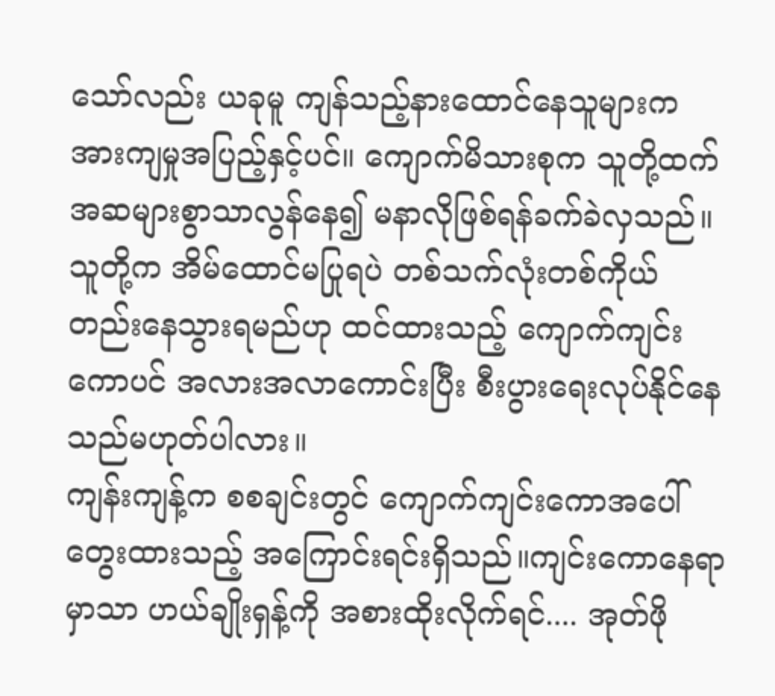သော်လည်း ယခုမူ ကျန်သည့်နားထောင်နေသူများက အားကျမှုအပြည့်နှင့်ပင်။ ကျောက်မိသားစုက သူတို့ထက် အဆများစွာသာလွန်နေ၍ မနာလိုဖြစ်ရန်ခက်ခဲလှသည်။
သူတို့က အိမ်ထောင်မပြုရပဲ တစ်သက်လုံးတစ်ကိုယ်တည်းနေသွားရမည်ဟု ထင်ထားသည့် ကျောက်ကျင်းကောပင် အလားအလာကောင်းပြီး စီးပွားရေးလုပ်နိုင်နေသည်မဟုတ်ပါလား။
ကျန်းကျန့်က စစချင်းတွင် ကျောက်ကျင်းကောအပေါ်တွေးထားသည့် အကြောင်းရင်းရှိသည်။ကျင်းကောနေရာမှာသာ ဟယ်ချိုးရှန့်ကို အစားထိုးလိုက်ရင်.... အုတ်ဖို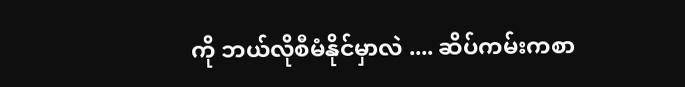ကို ဘယ်လိုစီမံနိုင်မှာလဲ .... ဆိပ်ကမ်းကစာ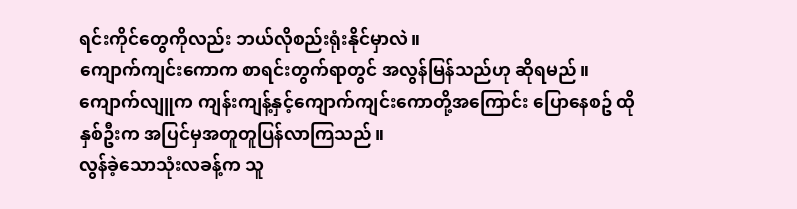ရင်းကိုင်တွေကိုလည်း ဘယ်လိုစည်းရုံးနိုင်မှာလဲ။
ကျောက်ကျင်းကောက စာရင်းတွက်ရာတွင် အလွန်မြန်သည်ဟု ဆိုရမည်။
ကျောက်လျူက ကျန်းကျန့်နှင့်ကျောက်ကျင်းကောတို့အကြောင်း ပြောနေစဥ် ထိုနှစ်ဦးက အပြင်မှအတူတူပြန်လာကြသည်။
လွန်ခဲ့သောသုံးလခန့်က သူ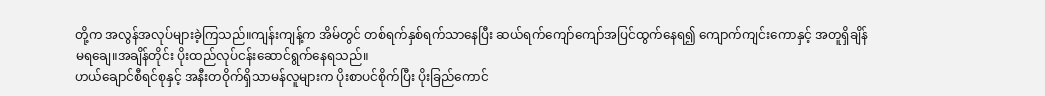တို့က အလွန်အလုပ်များခဲ့ကြသည်။ကျန်းကျန့်က အိမ်တွင် တစ်ရက်နှစ်ရက်သာနေပြီး ဆယ်ရက်ကျော်ကျော်အပြင်ထွက်နေရ၍ ကျောက်ကျင်းကောနှင့် အတူရှိချိန်မရချေ။အချိန်တိုင်း ပိုးထည်လုပ်ငန်းဆောင်ရွက်နေရသည်။
ဟယ်ချောင်စီရင်စုနှင့် အနီးတဝိုက်ရှိသာမန်လူများက ပိုးစာပင်စိုက်ပြီး ပိုးခြည်ကောင်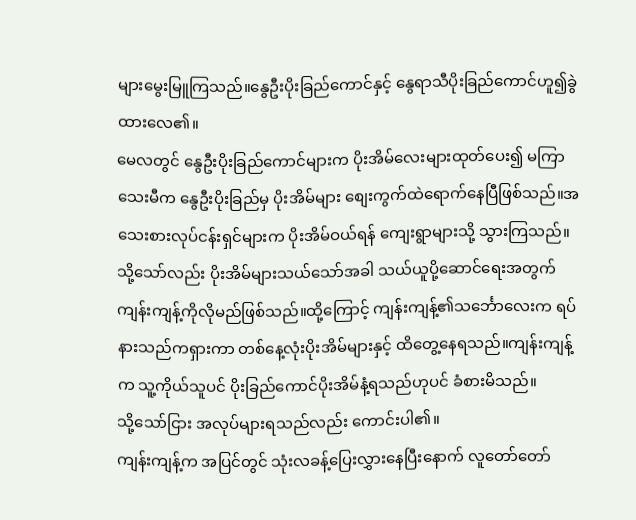များမွေးမြူကြသည်။နွေဦးပိုးခြည်ကောင်နှင့် နွေရာသီပိုးခြည်ကောင်ဟူ၍ခွဲထားလေ၏။
မေလတွင် နွေဦးပိုးခြည်ကောင်များက ပိုးအိမ်လေးများထုတ်ပေး၍ မကြာသေးမီက နွေဦးပိုးခြည်မှ ပိုးအိမ်များ စျေးကွက်ထဲရောက်နေပြီဖြစ်သည်။အသေးစားလုပ်ငန်းရှင်များက ပိုးအိမ်ဝယ်ရန် ကျေးရွာများသို့ သွားကြသည်။သို့သော်လည်း ပိုးအိမ်များသယ်သော်အခါ သယ်ယူပို့ဆောင်ရေးအတွက် ကျန်းကျန့်ကိုလိုမည်ဖြစ်သည်။ထို့ကြောင့် ကျန်းကျန့်၏သင်္ဘောလေးက ရပ်နားသည်ကရှားကာ တစ်နေ့လုံးပိုးအိမ်များနှင့် ထိတွေ့နေရသည်။ကျန်းကျန့်က သူ့ကိုယ်သူပင် ပိုးခြည်ကောင်ပိုးအိမ်နံ့ရသည်ဟုပင် ခံစားမိသည်။
သို့သော်ငြား အလုပ်များရသည်လည်း ကောင်းပါ၏။
ကျန်းကျန့်က အပြင်တွင် သုံးလခန့်ပြေးလွှားနေပြီးနောက် လူတော်တော်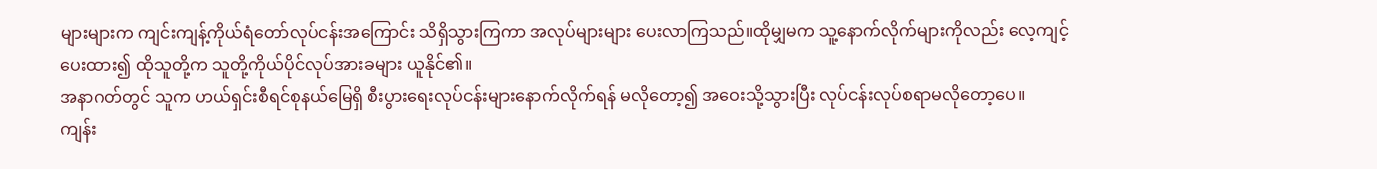များများက ကျင်းကျန့်ကိုယ်ရံတော်လုပ်ငန်းအကြောင်း သိရှိသွားကြကာ အလုပ်များများ ပေးလာကြသည်။ထိုမျှမက သူ့နောက်လိုက်များကိုလည်း လေ့ကျင့်ပေးထား၍ ထိုသူတို့က သူတို့ကိုယ်ပိုင်လုပ်အားခများ ယူနိုင်၏။
အနာဂတ်တွင် သူက ဟယ်ရှင်းစီရင်စုနယ်မြေရှိ စီးပွားရေးလုပ်ငန်းများနောက်လိုက်ရန် မလိုတော့၍ အဝေးသို့သွားပြီး လုပ်ငန်းလုပ်စရာမလိုတော့ပေ။
ကျန်း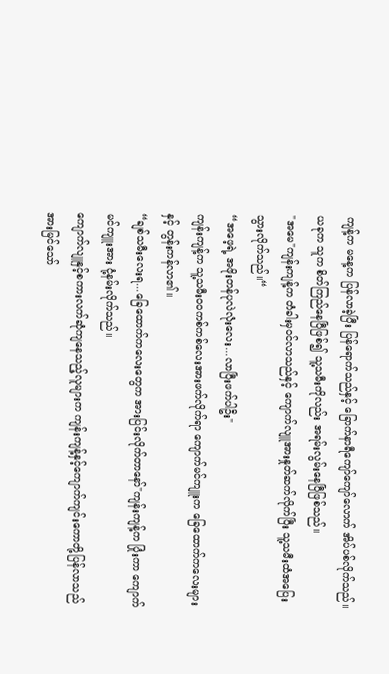ကျန့်က မနေ့က ပြန်လာခဲ့ပြီး ပြန်ရောက်သည်နှင့် ခြောက်နာရီကျော်ကျော်လောက် အိပ်ပစ်လိုက်သည်။ယခုက သူက စိတ်ကြည်နေပြီဖြစ်၍ သူ့သမီးကိုလည်း အရမ်းလွမ်းနေပြီဖြစ်သည်။
"အမေ"ကျန်းကျန့်က တံခါးမှဝင်လာသည်နှင့် ကျောက်လျူအားနှုတ်ဆက်လိုက်ပြီး သူ့သမီးထံအပြေးသွားလိုက်သည်။“
“အဖေ့ရဲ့ အဖိုးတန်ပုလဲလုံးလေး...လာပြီးဖက်ပါဦး"
ကျန်းကျန့်က သူ့သမီးဝဝကစ်ကစ်လေးအားဖက်လိုက်ရာ ကျောက်မင်ကျူးက ခြေထောက်ကလေးများနှင့် တွန်းကန်လာ၏။
“ချစ်သမီးလေးရ...ခြေထောက်ကလေးတွေက အားပြင်းလိုက်တာနော်"ကျန်းကျန့်က ပြုံးကာ ကျောက်မင်ကျူးအား ငုံ့နမ်းလိုက်သည်။
ကျောက်လျူနှင့်စကားလက်ဆုံကျနေသည့်လူများက ကျန်းကျန့်နှင့်ကျောက်ကျင်းကောတို့ပြန်လာသည်အားမြင်သော်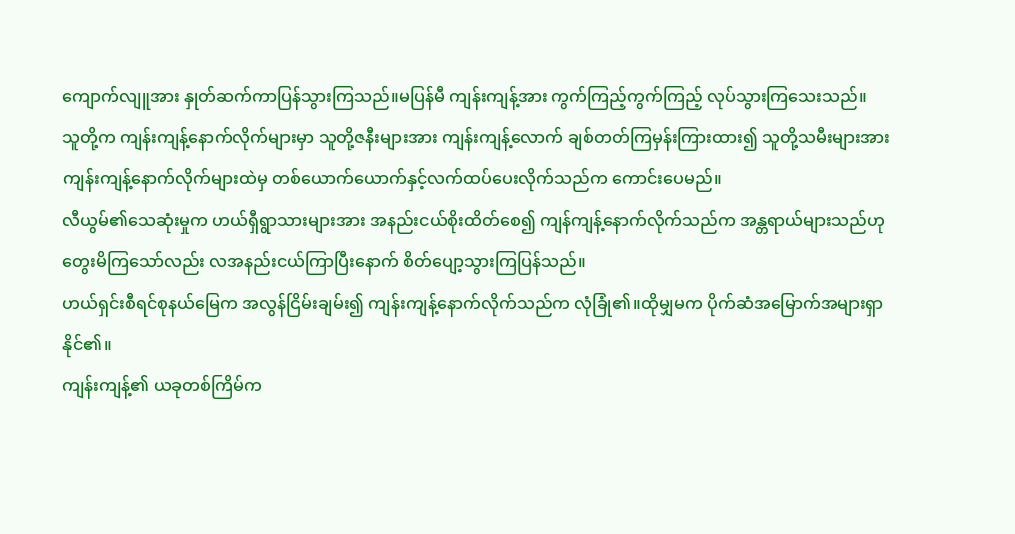ကျောက်လျူအား နှုတ်ဆက်ကာပြန်သွားကြသည်။မပြန်မီ ကျန်းကျန့်အား ကွက်ကြည့်ကွက်ကြည့် လုပ်သွားကြသေးသည်။
သူတို့က ကျန်းကျန့်နောက်လိုက်များမှာ သူတို့ဇနီးများအား ကျန်းကျန့်လောက် ချစ်တတ်ကြမှန်းကြားထား၍ သူတို့သမီးများအား ကျန်းကျန့်နောက်လိုက်များထဲမှ တစ်ယောက်ယောက်နှင့်လက်ထပ်ပေးလိုက်သည်က ကောင်းပေမည်။
လီယွမ်၏သေဆုံးမှုက ဟယ်ရှီရွာသားများအား အနည်းငယ်စိုးထိတ်စေ၍ ကျန်ကျန့်နောက်လိုက်သည်က အန္တရာယ်များသည်ဟု တွေးမိကြသော်လည်း လအနည်းငယ်ကြာပြီးနောက် စိတ်ပျော့သွားကြပြန်သည်။
ဟယ်ရှင်းစီရင်စုနယ်မြေက အလွန်ငြိမ်းချမ်း၍ ကျန်းကျန့်နောက်လိုက်သည်က လုံခြုံ၏။ထိုမျှမက ပိုက်ဆံအမြောက်အများရှာနိုင်၏။
ကျန်းကျန့်၏ ယခုတစ်ကြိမ်က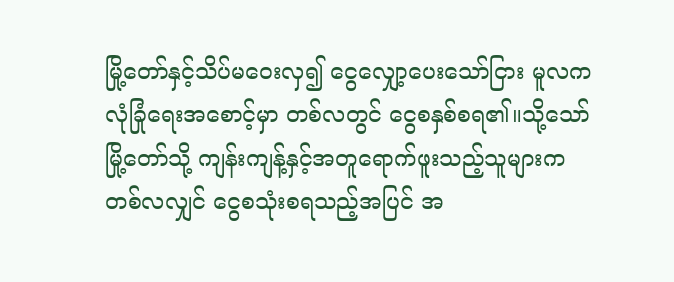မြို့တော်နှင့်သိပ်မဝေးလှ၍ ငွေလျှော့ပေးသော်ငြား မူလက လုံခြုံရေးအစောင့်မှာ တစ်လတွင် ငွေစနှစ်စရ၏။သို့သော် မြို့တော်သို့ ကျန်းကျန့်နှင့်အတူရောက်ဖူးသည့်သူများက တစ်လလျှင် ငွေစသုံးစရသည့်အပြင် အ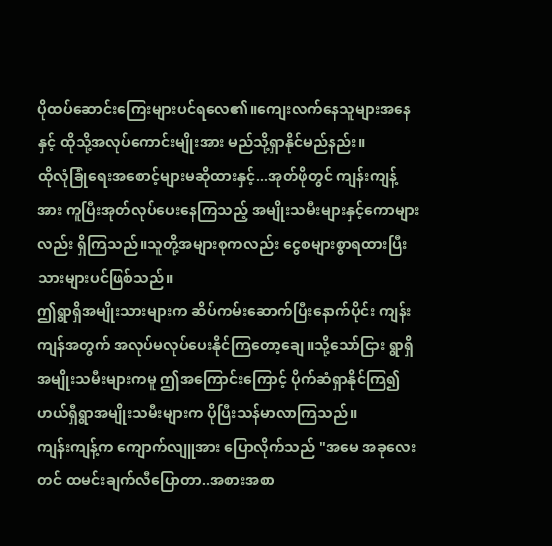ပိုထပ်ဆောင်းကြေးများပင်ရလေ၏။ကျေးလက်နေသူများအနေနှင့် ထိုသို့အလုပ်ကောင်းမျိုးအား မည်သို့ရှာနိုင်မည်နည်း။
ထိုလုံခြုံရေးအစောင့်များမဆိုထားနှင့်...အုတ်ဖိုတွင် ကျန်းကျန့်အား ကူပြီးအုတ်လုပ်ပေးနေကြသည့် အမျိုးသမီးများနှင့်ကောများလည်း ရှိကြသည်။သူတို့အများစုကလည်း ငွေစများစွာရထားပြီးသားများပင်ဖြစ်သည်။
ဤရွာရှိအမျိုးသားများက ဆိပ်ကမ်းဆောက်ပြီးနောက်ပိုင်း ကျန်းကျန်အတွက် အလုပ်မလုပ်ပေးနိုင်ကြတော့ချေ။သို့သော်ငြား ရွာရှိအမျိုးသမီးများကမူ ဤအကြောင်းကြောင့် ပိုက်ဆံရှာနိုင်ကြ၍ ဟယ်ရှီရွာအမျိုးသမီးများက ပိုပြီးသန်မာလာကြသည်။
ကျန်းကျန့်က ကျောက်လျူအား ပြောလိုက်သည် "အမေ အခုလေးတင် ထမင်းချက်လီပြောတာ..အစားအစာ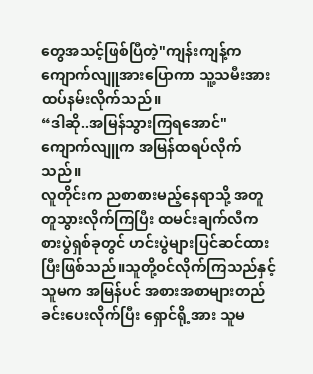တွေအသင့်ဖြစ်ပြီတဲ့"ကျန်းကျန့်က ကျောက်လျူအားပြောကာ သူ့သမီးအား ထပ်နမ်းလိုက်သည်။
“ဒါဆို..အမြန်သွားကြရအောင်"
ကျောက်လျူက အမြန်ထရပ်လိုက်သည်။
လူတိုင်းက ညစာစားမည့်နေရာသို့ အတူတူသွားလိုက်ကြပြီး ထမင်းချက်လီက စားပွဲရှစ်ခုတွင် ဟင်းပွဲများပြင်ဆင်ထားပြီးဖြစ်သည်။သူတို့ဝင်လိုက်ကြသည်နှင့် သူမက အမြန်ပင် အစားအစာများတည်ခင်းပေးလိုက်ပြီး ရှောင်ရို့အား သူမ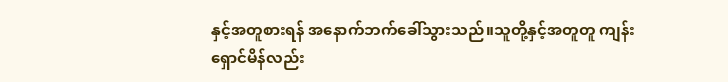နှင့်အတူစားရန် အနောက်ဘက်ခေါ်သွားသည်။သူတို့နှင့်အတူတူ ကျန်းရှောင်မိန်လည်း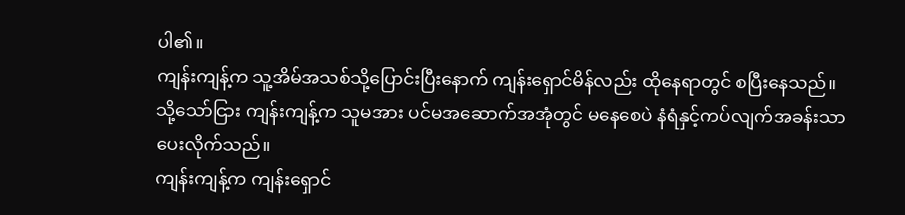ပါ၏။
ကျန်းကျန့်က သူ့အိမ်အသစ်သို့ပြောင်းပြီးနောက် ကျန်းရှောင်မိန်လည်း ထိုနေရာတွင် စပြီးနေသည်။သို့သော်ငြား ကျန်းကျန့်က သူမအား ပင်မအဆောက်အအုံတွင် မနေစေပဲ နံရံနှင့်ကပ်လျက်အခန်းသာပေးလိုက်သည်။
ကျန်းကျန့်က ကျန်းရှောင်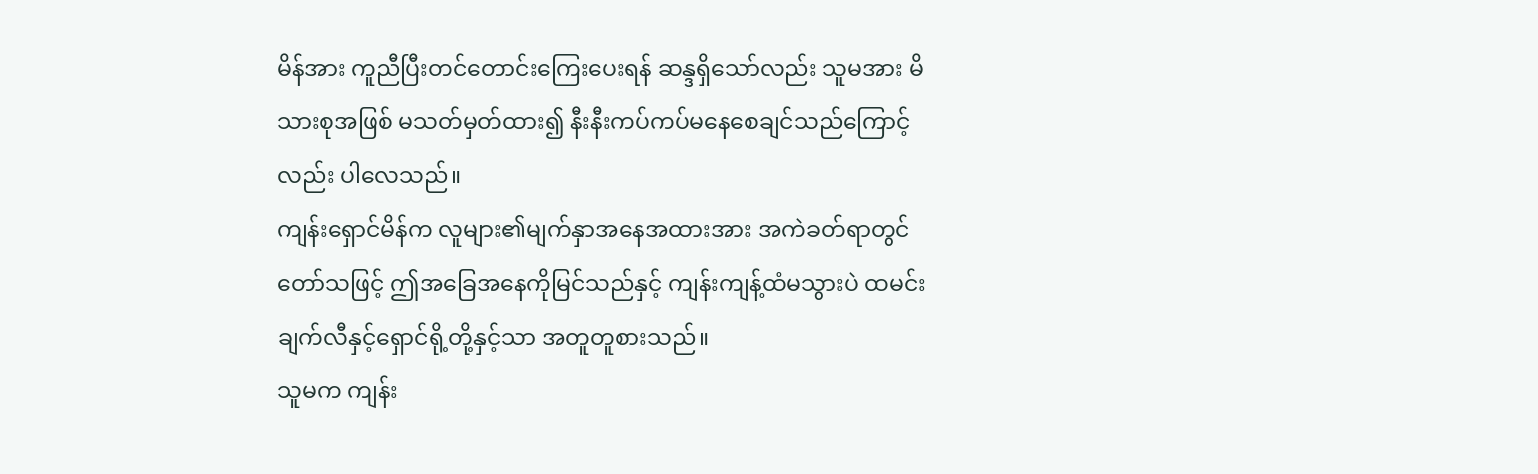မိန်အား ကူညီပြီးတင်တောင်းကြေးပေးရန် ဆန္ဒရှိသော်လည်း သူမအား မိသားစုအဖြစ် မသတ်မှတ်ထား၍ နီးနီးကပ်ကပ်မနေစေချင်သည်ကြောင့်လည်း ပါလေသည်။
ကျန်းရှောင်မိန်က လူများ၏မျက်နှာအနေအထားအား အကဲခတ်ရာတွင်တော်သဖြင့် ဤအခြေအနေကိုမြင်သည်နှင့် ကျန်းကျန့်ထံမသွားပဲ ထမင်းချက်လီနှင့်ရှောင်ရို့တို့နှင့်သာ အတူတူစားသည်။
သူမက ကျန်း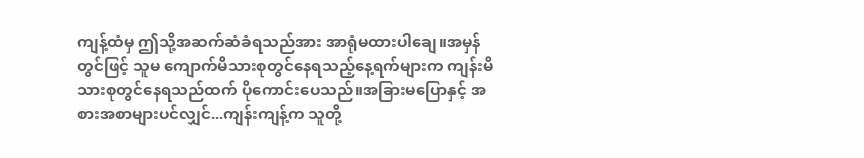ကျန့်ထံမှ ဤသို့အဆက်ဆံခံရသည်အား အာရုံမထားပါချေ။အမှန်တွင်ဖြင့် သူမ ကျောက်မိသားစုတွင်နေရသည့်နေ့ရက်များက ကျန်းမိသားစုတွင်နေရသည်ထက် ပိုကောင်းပေသည်။အခြားမပြောနှင့် အစားအစာများပင်လျှင်...ကျန်းကျန့်က သူတို့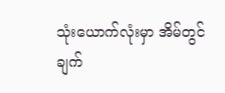သုံးယောက်လုံးမှာ အိမ်တွင်ချက်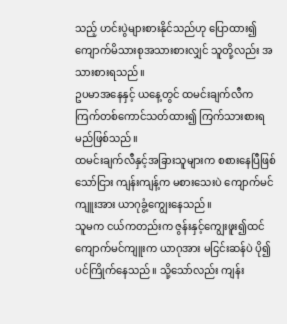သည့် ဟင်းပွဲများစားနိုင်သည်ဟု ပြောထား၍ ကျောက်မိသားစုအသားစားလျှင် သူတို့လည်း အသားစားရသည်။
ဥပမာအနေနှင့် ယနေ့တွင် ထမင်းချက်လီက ကြက်တစ်ကောင်သတ်ထား၍ ကြက်သားစားရမည်ဖြစ်သည်။
ထမင်းချက်လီနှင့်အခြားသူများက စစားနေပြီဖြစ်သော်ငြား ကျန်းကျန့်က မစားသေးပဲ ကျောက်မင်ကျူးအား ယာဂုခွံ့ကျွေးနေသည်။
သူမက ငယ်ကတည်းက ဇွန်းနှင့်ကျွေးဖူး၍ထင် ကျောက်မင်ကျူးက ယာဂုအား မငြင်းဆန်ပဲ ပို၍ပင်ကြိုက်နေသည်။ သို့သော်လည်း ကျန်း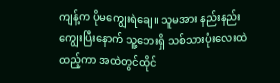ကျန့်က ပိုမကျွေးရဲချေ။ သူမအား နည်းနည်းကျွေးပြီးနောက် သူ့ဘေးရှိ သစ်သားပုံးလေးထဲထည့်ကာ အထဲတွင်ထိုင်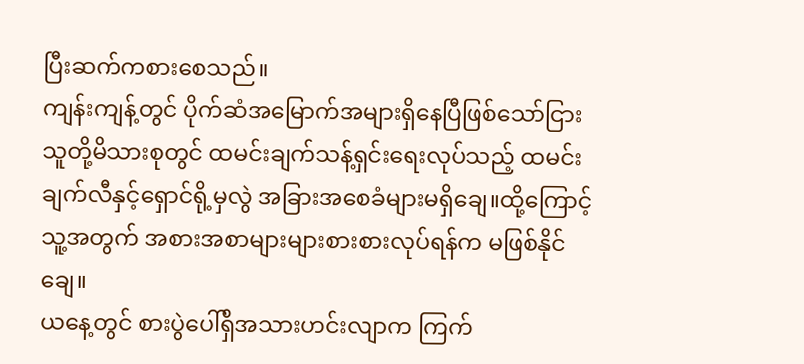ပြီးဆက်ကစားစေသည်။
ကျန်းကျန့်တွင် ပိုက်ဆံအမြောက်အများရှိနေပြီဖြစ်သော်ငြား သူတို့မိသားစုတွင် ထမင်းချက်သန့်ရှင်းရေးလုပ်သည့် ထမင်းချက်လီနှင့်ရှောင်ရို့မှလွဲ အခြားအစေခံများမရှိချေ။ထို့ကြောင့် သူ့အတွက် အစားအစာများများစားစားလုပ်ရန်က မဖြစ်နိုင်ချေ။
ယနေ့တွင် စားပွဲပေါ်ရှိအသားဟင်းလျာက ကြက်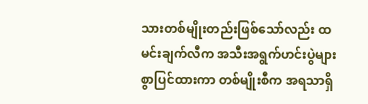သားတစ်မျိုးတည်းဖြစ်သော်လည်း ထမင်းချက်လီက အသီးအရွက်ဟင်းပွဲများစွာပြင်ထားကာ တစ်မျိုးစီက အရသာရှိ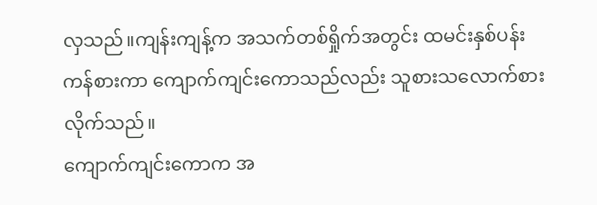လှသည်။ကျန်းကျန့်က အသက်တစ်ရှိုက်အတွင်း ထမင်းနှစ်ပန်းကန်စားကာ ကျောက်ကျင်းကောသည်လည်း သူစားသလောက်စားလိုက်သည်။
ကျောက်ကျင်းကောက အ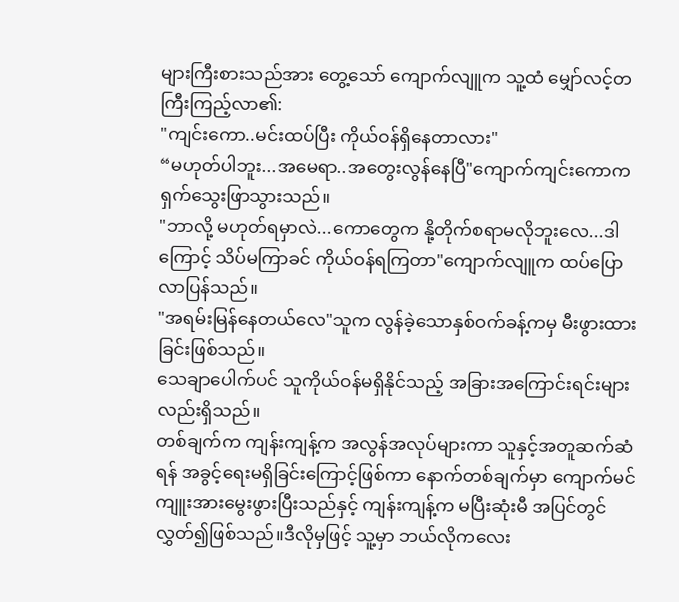များကြီးစားသည်အား တွေ့သော် ကျောက်လျူက သူ့ထံ မျှော်လင့်တကြီးကြည့်လာ၏:
"ကျင်းကော..မင်းထပ်ပြီး ကိုယ်ဝန်ရှိနေတာလား"
“မဟုတ်ပါဘူး...အမေရာ..အတွေးလွန်နေပြီ"ကျောက်ကျင်းကောက ရှက်သွေးဖြာသွားသည်။
"ဘာလို့ မဟုတ်ရမှာလဲ...ကောတွေက နို့တိုက်စရာမလိုဘူးလေ...ဒါကြောင့် သိပ်မကြာခင် ကိုယ်ဝန်ရကြတာ"ကျောက်လျူက ထပ်ပြောလာပြန်သည်။
"အရမ်းမြန်နေတယ်လေ"သူက လွန်ခဲ့သောနှစ်ဝက်ခန့်ကမှ မီးဖွားထားခြင်းဖြစ်သည်။
သေချာပေါက်ပင် သူကိုယ်ဝန်မရှိနိုင်သည့် အခြားအကြောင်းရင်းများလည်းရှိသည်။
တစ်ချက်က ကျန်းကျန့်က အလွန်အလုပ်များကာ သူနှင့်အတူဆက်ဆံရန် အခွင့်ရေးမရှိခြင်းကြောင့်ဖြစ်ကာ နောက်တစ်ချက်မှာ ကျောက်မင်ကျူးအားမွေးဖွားပြီးသည်နှင့် ကျန်းကျန့်က မပြီးဆုံးမီ အပြင်တွင်လွှတ်၍ဖြစ်သည်။ဒီလိုမှဖြင့် သူ့မှာ ဘယ်လိုကလေး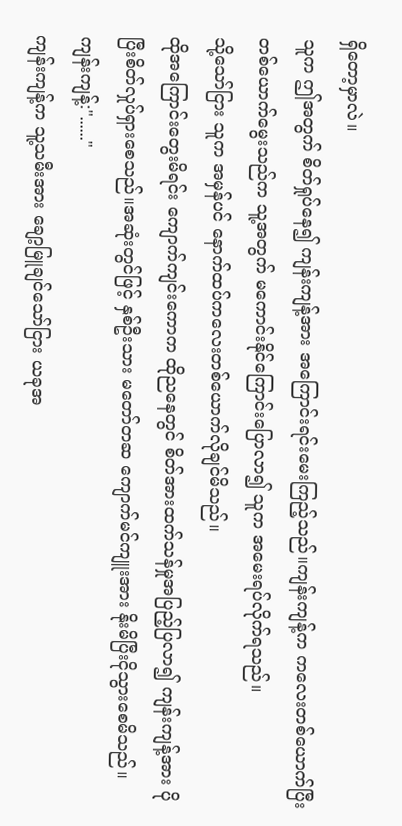ရှိတော့မှာလဲ။
သူက ဤအတွက် စိတ်ရှုပ်နေ၍ ကျန်းကျန့်အား အကြောင်းရင်းမေးကြည့်သည်။ကျန်းကျန့်က ကလေးတစ်ယောက်ပြီးတစ်ယောက်မွေးသည်က သူ့အတွက် မကောင်းနိုင်ကြောင်းပြောလာ၍ သူက အမေးရပ်လိုက်ရသည်။
သို့သော်ငြား သူက အမှန်ပင် နောက်ထပ်ကလေးတစ်ယောက်လိုချင်မိသည်။
ထိုအကြောင်းတွေးမိရင်း ကျောက်ကျင်းကောက ထိုညနေတွင် စိတ်အားထက်သန်မှုအပြည့်ပြလာ၍ ကျန်းကျန့်အား ပိုပြီးစိတ်လှုပ်ရှားစေသည်။အဆုံးတွင်ဖြင့် နှစ်ဦးသား မတော်တဆ ကျောက်မင်ကျူးအား နိုးမိပြီးငိုသွားစေမိသည်။
ကျန်းကျန့်:"......"
ကျန်းကျန့်က သူ့သမီးအား ချော့မြူချင်သော်ငြား ယခုအ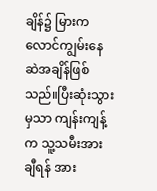ချိန်၌ မြားက လောင်ကျွမ်းနေဆဲအချိန်ဖြစ်သည်။ပြီးဆုံးသွားမှသာ ကျန်းကျန့်က သူ့သမီးအားချီရန် အား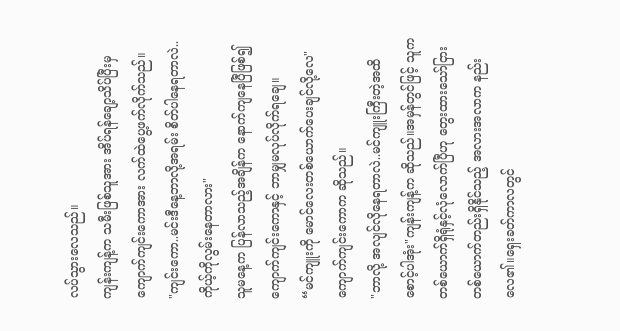လပ်သွားလေသည်။
ကျန်းကျန့်က သမီးဖြစ်သူအား အိပ်ရန်ချော့သိပ်ပြီးမှ ကျောက်ကျင်းကောအား လက်ထဲပွေ့ဖက်လိုက်သည်။
"ကျင်းကော..မင်းဒီနေ့ဘာလို့အရမ်း စိတ်ပါနေရတာလဲ..ကိုယ့်ကိုလွမ်းနေတာလား"
သူမနေ့က ပြန်လာသည့်အချိန်က နောက်ကျနေပြီဖြစ်၍ ကျောက်ကျင်းကောနှင့် ဘာမျှမလုပ်လိုက်ရချေ။
“မင်ကျူးကို မောင်လေးတစ်ယောက်ပေးချင်လို့လေ"ကျောက်ကျင်းကောက ဆိုသည်။
"ဘာလို့ အလျင်လိုနေရတာလဲ..မင်ကျူးကြီးတဲ့အထိ စောင့်ပါအုံး"ကျန်းကျန့်က ဆိုသည်။အမှန်တွင်ဖြင့် သူက တစ်ယောက်ရှိရုံနှင့်လုံလောက်ပြီဟု တွေးထားသော်ငြား တစ်ယောက်တည်းရှိနိုင်သည့် အလားအလာက နည်းလေ၏။ရှေးခတ်ကာလတွင်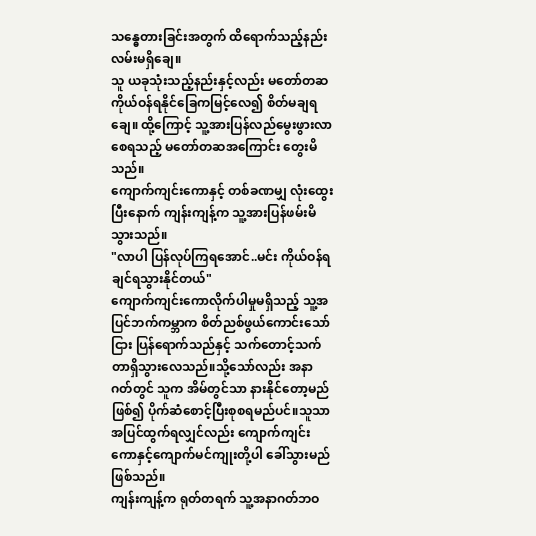သန္ဓေတားခြင်းအတွက် ထိရောက်သည့်နည်းလမ်းမရှိချေ။
သူ ယခုသုံးသည့်နည်းနှင့်လည်း မတော်တဆကိုယ်ဝန်ရနိုင်ခြေကမြင့်လေ၍ စိတ်မချရချေ။ ထို့ကြောင့် သူ့အားပြန်လည်မွေးဖွားလာစေရသည့် မတော်တဆအကြောင်း တွေးမိသည်။
ကျောက်ကျင်းကောနှင့် တစ်ခဏမျှ လုံးထွေးပြီးနောက် ကျန်းကျန့်က သူ့အားပြန်ဖမ်းမိသွားသည်။
"လာပါ ပြန်လုပ်ကြရအောင်..မင်း ကိုယ်ဝန်ရချင်ရသွားနိုင်တယ်"
ကျောက်ကျင်းကောလိုက်ပါမှုမရှိသည့် သူ့အပြင်ဘက်ကမ္ဘာက စိတ်ညစ်ဖွယ်ကောင်းသော်ငြား ပြန်ရောက်သည်နှင့် သက်တောင့်သက်တာရှိသွားလေသည်။သို့သော်လည်း အနာဂတ်တွင် သူက အိမ်တွင်သာ နားနိုင်တော့မည်ဖြစ်၍ ပိုက်ဆံစောင့်ပြီးစုစရမည်ပင်။သူသာ အပြင်ထွက်ရလျှင်လည်း ကျောက်ကျင်းကောနှင့်ကျောက်မင်ကျုးတို့ပါ ခေါ်သွားမည်ဖြစ်သည်။
ကျန်းကျန့်က ရုတ်တရက် သူ့အနာဂတ်ဘဝ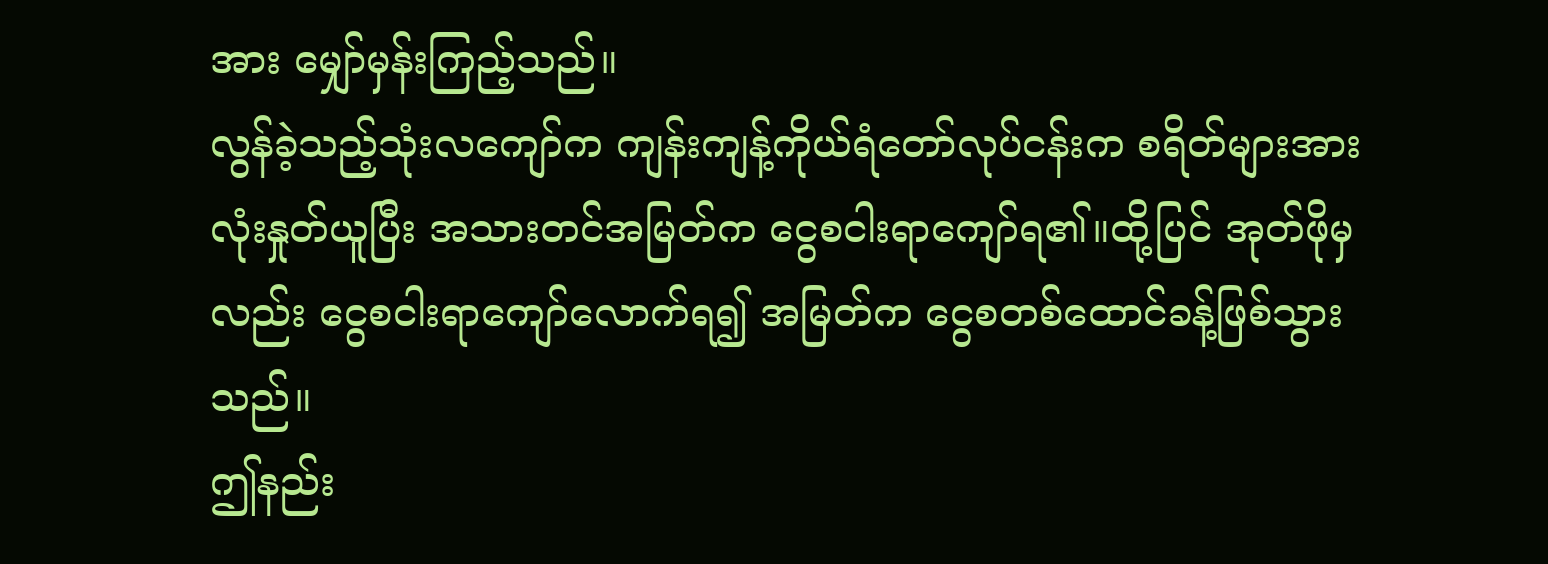အား မျှော်မှန်းကြည့်သည်။
လွန်ခဲ့သည့်သုံးလကျော်က ကျန်းကျန့်ကိုယ်ရံတော်လုပ်ငန်းက စရိတ်များအားလုံးနှုတ်ယူပြီး အသားတင်အမြတ်က ငွေစငါးရာကျော်ရ၏။ထို့ပြင် အုတ်ဖိုမှလည်း ငွေစငါးရာကျော်လောက်ရ၍ အမြတ်က ငွေစတစ်ထောင်ခန့်ဖြစ်သွားသည်။
ဤနည်း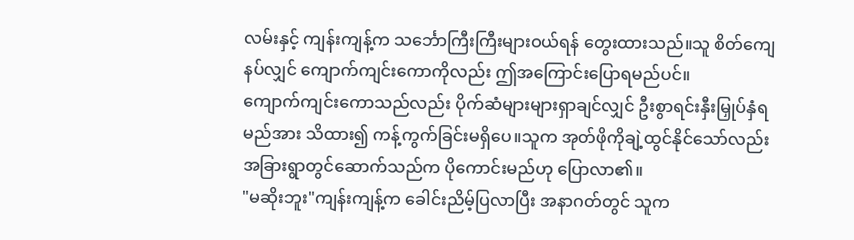လမ်းနှင့် ကျန်းကျန့်က သင်္ဘောကြီးကြီးများဝယ်ရန် တွေးထားသည်။သူ စိတ်ကျေနပ်လျှင် ကျောက်ကျင်းကောကိုလည်း ဤအကြောင်းပြောရမည်ပင်။
ကျောက်ကျင်းကောသည်လည်း ပိုက်ဆံများများရှာချင်လျှင် ဦးစွာရင်းနှီးမြှုပ်နှံရမည်အား သိထား၍ ကန့်ကွက်ခြင်းမရှိပေ။သူက အုတ်ဖိုကိုချဲ့ထွင်နိုင်သော်လည်း အခြားရွာတွင်ဆောက်သည်က ပိုကောင်းမည်ဟု ပြောလာ၏။
"မဆိုးဘူး"ကျန်းကျန့်က ခေါင်းညိမ့်ပြလာပြီး အနာဂတ်တွင် သူက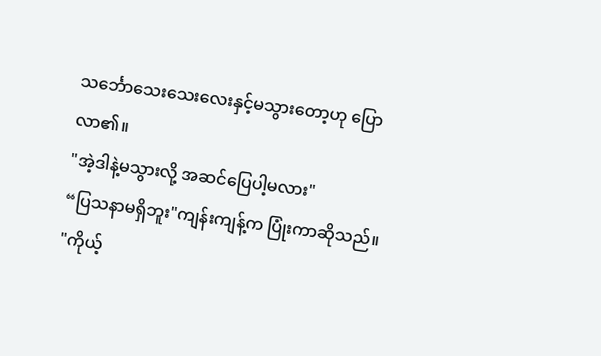သင်္ဘောသေးသေးလေးနှင့်မသွားတော့ဟု ပြောလာ၏။
"အဲ့ဒါနဲ့မသွားလို့ အဆင်ပြေပါ့မလား"
“ပြသနာမရှိဘူး"ကျန်းကျန့်က ပြုံးကာဆိုသည်။
"ကိုယ့်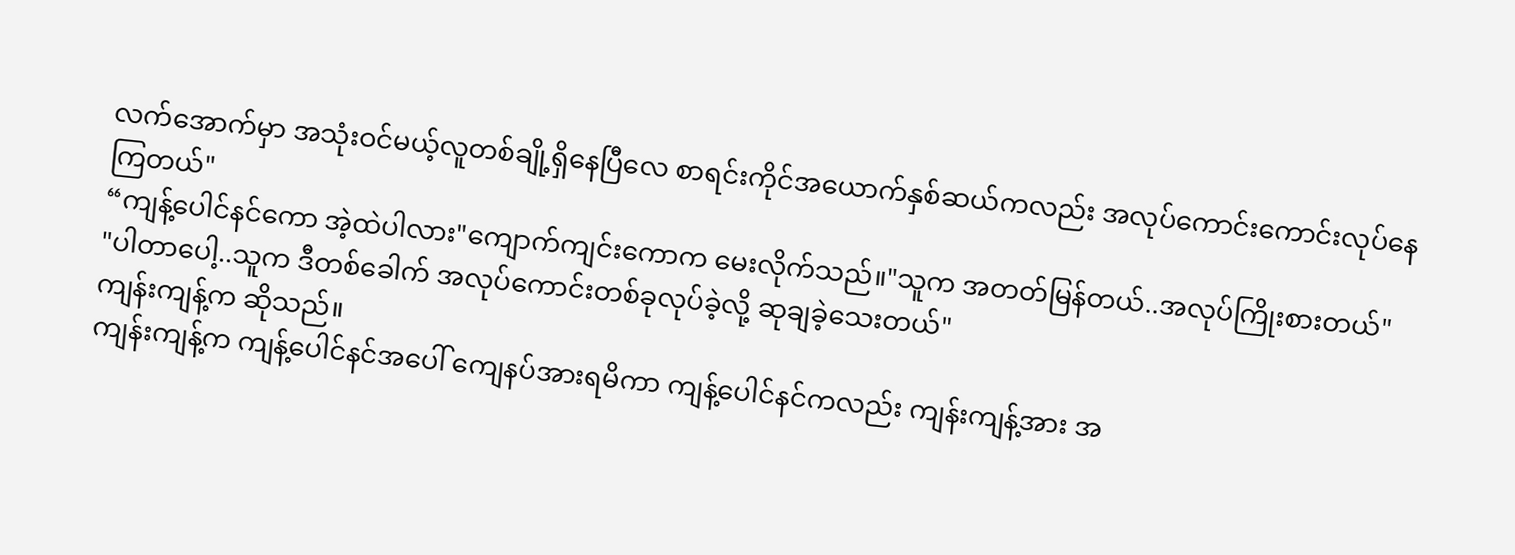လက်အောက်မှာ အသုံးဝင်မယ့်လူတစ်ချို့ရှိနေပြီလေ စာရင်းကိုင်အယောက်နှစ်ဆယ်ကလည်း အလုပ်ကောင်းကောင်းလုပ်နေကြတယ်"
“ကျန့်ပေါင်နင်ကော အဲ့ထဲပါလား"ကျောက်ကျင်းကောက မေးလိုက်သည်။"သူက အတတ်မြန်တယ်..အလုပ်ကြိုးစားတယ်"
"ပါတာပေါ့..သူက ဒီတစ်ခေါက် အလုပ်ကောင်းတစ်ခုလုပ်ခဲ့လို့ ဆုချခဲ့သေးတယ်"
ကျန်းကျန့်က ဆိုသည်။
ကျန်းကျန့်က ကျန့်ပေါင်နင်အပေါ် ကျေနပ်အားရမိကာ ကျန့်ပေါင်နင်ကလည်း ကျန်းကျန့်အား အ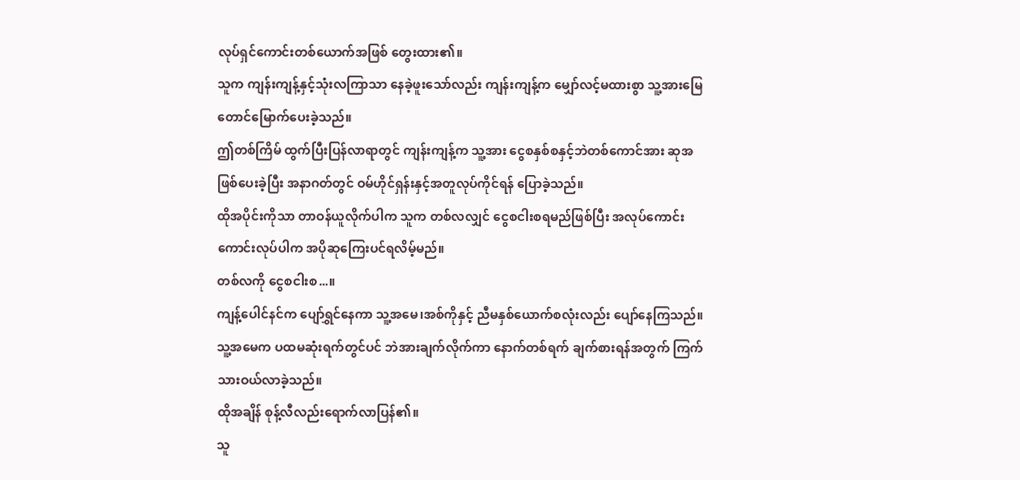လုပ်ရှင်ကောင်းတစ်ယောက်အဖြစ် တွေးထား၏။
သူက ကျန်းကျန့်နှင့်သုံးလကြာသာ နေခဲ့ဖူးသော်လည်း ကျန်းကျန့်က မျှော်လင့်မထားစွာ သူ့အားမြေတောင်မြောက်ပေးခဲ့သည်။
ဤတစ်ကြိမ် ထွက်ပြီးပြန်လာရာတွင် ကျန်းကျန့်က သူ့အား ငွေစနှစ်စနှင့်ဘဲတစ်ကောင်အား ဆုအဖြစ်ပေးခဲ့ပြီး အနာဂတ်တွင် ဝမ်ဟိုင်ရှန်းနှင့်အတူလုပ်ကိုင်ရန် ပြောခဲ့သည်။
ထိုအပိုင်းကိုသာ တာဝန်ယူလိုက်ပါက သူက တစ်လလျှင် ငွေစငါးစရမည်ဖြစ်ပြီး အလုပ်ကောင်းကောင်းလုပ်ပါက အပိုဆုကြေးပင်ရလိမ့်မည်။
တစ်လကို ငွေစငါးစ...။
ကျန့်ပေါင်နင်က ပျော်ရွှင်နေကာ သူ့အမေ၊အစ်ကိုနှင့် ညီမနှစ်ယောက်စလုံးလည်း ပျော်နေကြသည်။သူ့အမေက ပထမဆုံးရက်တွင်ပင် ဘဲအားချက်လိုက်ကာ နောက်တစ်ရက် ချက်စားရန်အတွက် ကြက်သားဝယ်လာခဲ့သည်။
ထိုအချိန် စုန့်လီလည်းရောက်လာပြန်၏။
သူ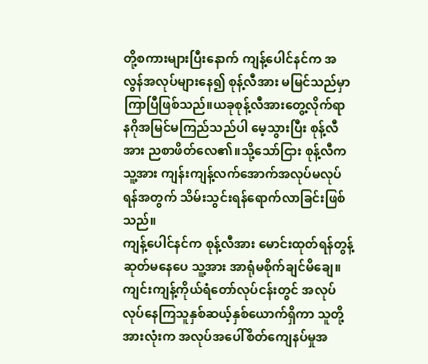တို့စကားများပြီးနောက် ကျန့်ပေါင်နင်က အလွန်အလုပ်များနေ၍ စုန့်လီအား မမြင်သည်မှာကြာပြီဖြစ်သည်။ယခုစုန့်လီအားတွေ့လိုက်ရာ နဂိုအမြင်မကြည်သည်ပါ မေ့သွားပြီး စုန့်လီအား ညစာဖိတ်လေ၏။သို့သော်ငြား စုန့်လီက သူ့အား ကျန်းကျန့်လက်အောက်အလုပ်မလုပ်ရန်အတွက် သိမ်းသွင်းရန်ရောက်လာခြင်းဖြစ်သည်။
ကျန့်ပေါင်နင်က စုန့်လီအား မောင်းထုတ်ရန်တွန့်ဆုတ်မနေပေ သူ့အား အာရုံမစိုက်ချင်မိချေ။
ကျင်းကျန့်ကိုယ်ရံတော်လုပ်ငန်းတွင် အလုပ်လုပ်နေကြသူနှစ်ဆယ့်နှစ်ယောက်ရှိကာ သူတို့အားလုံးက အလုပ်အပေါ်စိတ်ကျေနပ်မှုအ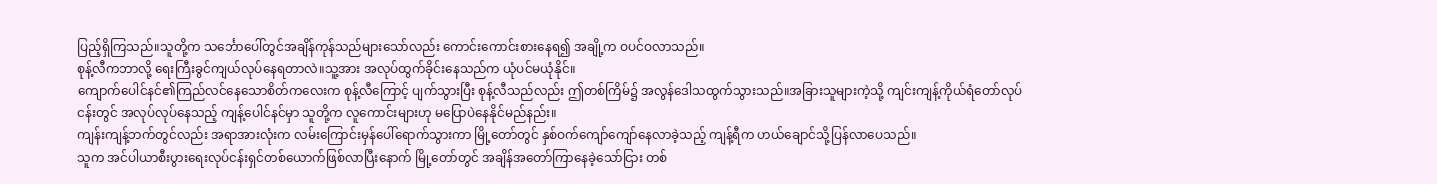ပြည့်ရှိကြသည်။သူတို့က သင်္ဘောပေါ်တွင်အချိန်ကုန်သည်များသော်လည်း ကောင်းကောင်းစားနေရ၍ အချို့က ဝပင်ဝလာသည်။
စုန့်လီကဘာလို့ ရေးကြီးခွင်ကျယ်လုပ်နေရတာလဲ။သူ့အား အလုပ်ထွက်ခိုင်းနေသည်က ယုံပင်မယုံနိုင်။
ကျောက်ပေါင်နင်၏ကြည်လင်နေသောစိတ်ကလေးက စုန့်လီကြောင့် ပျက်သွားပြီး စုန့်လီသည်လည်း ဤတစ်ကြိမ်၌ အလွန်ဒေါသထွက်သွားသည်။အခြားသူများကဲ့သို့ ကျင်းကျန့်ကိုယ်ရံတော်လုပ်ငန်းတွင် အလုပ်လုပ်နေသည့် ကျန့်ပေါင်နင်မှာ သူတို့က လူကောင်းများဟု မပြောပဲနေနိုင်မည်နည်း။
ကျန်းကျန့်ဘက်တွင်လည်း အရာအားလုံးက လမ်းကြောင်းမှန်ပေါ်ရောက်သွားကာ မြို့တော်တွင် နှစ်ဝက်ကျော်ကျော်နေလာခဲ့သည့် ကျန့်ရီက ဟယ်ချောင်သို့ပြန်လာပေသည်။
သူက အင်ပါယာစီးပွားရေးလုပ်ငန်းရှင်တစ်ယောက်ဖြစ်လာပြီးနောက် မြို့တော်တွင် အချိန်အတော်ကြာနေခဲ့သော်ငြား တစ်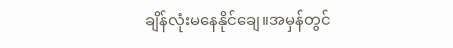ချိန်လုံးမနေနိုင်ချေ။အမှန်တွင်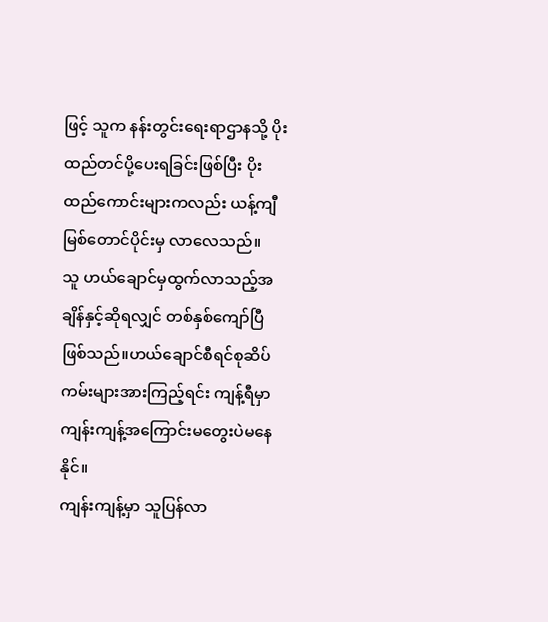ဖြင့် သူက နန်းတွင်းရေးရာဌာနသို့ ပိုးထည်တင်ပို့ပေးရခြင်းဖြစ်ပြီး ပိုးထည်ကောင်းများကလည်း ယန့်ကျီမြစ်တောင်ပိုင်းမှ လာလေသည်။
သူ ဟယ်ချောင်မှထွက်လာသည့်အချိန်နှင့်ဆိုရလျှင် တစ်နှစ်ကျော်ပြီဖြစ်သည်။ဟယ်ချောင်စီရင်စုဆိပ်ကမ်းများအားကြည့်ရင်း ကျန့်ရီမှာ ကျန်းကျန့်အကြောင်းမတွေးပဲမနေနိုင်။
ကျန်းကျန့်မှာ သူပြန်လာ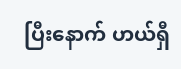ပြီးနောက် ဟယ်ရှီ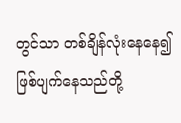တွင်သာ တစ်ချိန်လုံးနေနေ၍ ဖြစ်ပျက်နေသည်တို့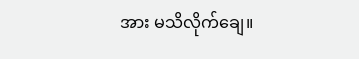အား မသိလိုက်ချေ။